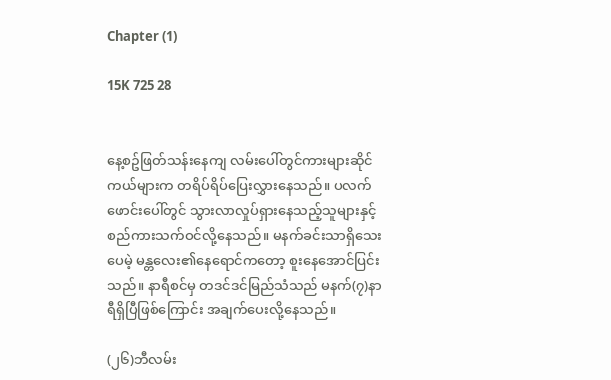Chapter (1)

15K 725 28


နေ့စဥ်ဖြတ်သန်းနေကျ လမ်းပေါ်တွင်ကားများဆိုင်ကယ်များက တရိပ်ရိပ်ပြေးလွှားနေသည်။ ပလက်ဖောင်းပေါ်တွင် သွားလာလှုပ်ရှားနေသည့်သူများနှင့် စည်ကားသက်ဝင်လို့နေသည်။ မနက်ခင်းသာရှိသေးပေမဲ့ မန္တလေး၏နေရောင်ကတော့ စူးနေအောင်ပြင်းသည်။ နာရီစင်မှ တဒင်ဒင်မြည်သံသည် မနက်(၇)နာရီရှိပြီဖြစ်ကြောင်း အချက်ပေးလို့နေသည်။

(၂၆)ဘီလမ်း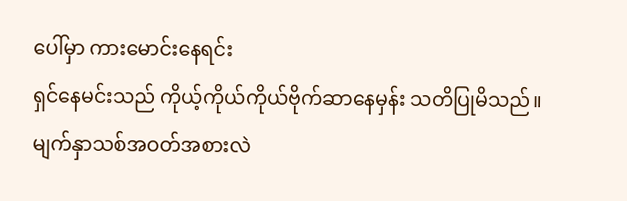ပေါ်မှာ ကားမောင်းနေရင်း
ရှင်နေမင်းသည် ကိုယ့်ကိုယ်ကိုယ်ဗိုက်ဆာနေမှန်း သတိပြုမိသည်။ မျက်နှာသစ်အဝတ်အစားလဲ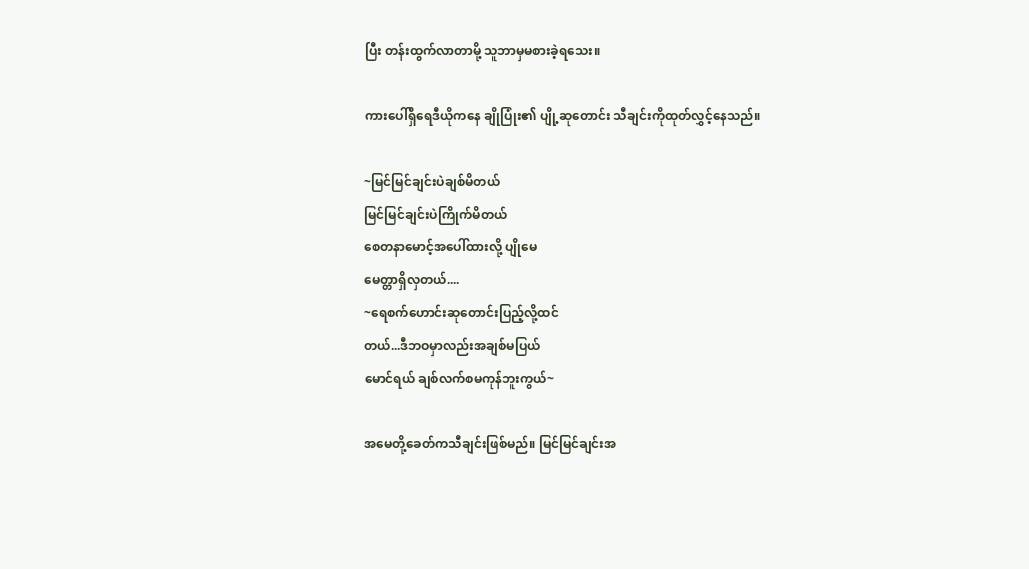ပြီး တန်းထွက်လာတာမို့ သူဘာမှမစားခဲ့ရသေး။

ကားပေါ်ရှိရေဒီယိုကနေ ချိုပြုံး၏ ပျို့ဆုတောင်း သီချင်းကိုထုတ်လွှင့်နေသည်။

~မြင်မြင်ချင်းပဲချစ်မိတယ်
မြင်မြင်ချင်းပဲကြိုက်မိတယ်
စေတနာမောင့်အပေါ်ထားလို့ ပျိုမေ
မေတ္တာရှိလှတယ်....
~ရေစက်ဟောင်းဆုတောင်းပြည့်လို့ထင်
တယ်...ဒီဘဝမှာလည်းအချစ်မပြယ်
မောင်ရယ် ချစ်လက်စမကုန်ဘူးကွယ်~

အမေတို့ခေတ်ကသီချင်းဖြစ်မည်။ မြင်မြင်ချင်းအ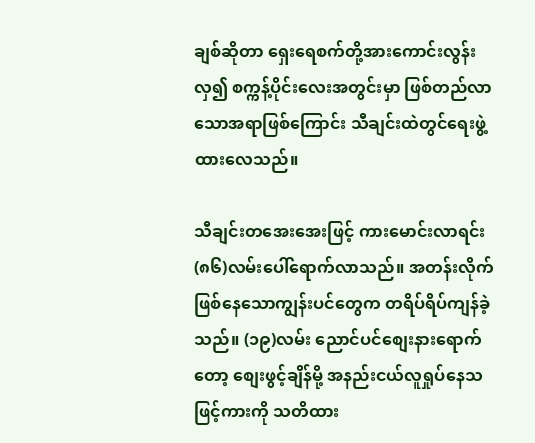ချစ်ဆိုတာ ရှေးရေစက်တို့အားကောင်းလွန်းလှ၍ စက္ကန့်ပိုင်းလေးအတွင်းမှာ ဖြစ်တည်လာသောအရာဖြစ်ကြောင်း သီချင်းထဲတွင်ရေးဖွဲ့ထားလေသည်။

သီချင်းတအေးအေးဖြင့် ကားမောင်းလာရင်း (၈၆)လမ်းပေါ်ရောက်လာသည်။ အတန်းလိုက်ဖြစ်နေသောကျွန်းပင်တွေက တရိပ်ရိပ်ကျန်ခဲ့သည်။ (၁၉)လမ်း ညောင်ပင်စျေးနားရောက်တော့ စျေးဖွင့်ချိန်မို့ အနည်းငယ်လူရှုပ်နေသဖြင့်ကားကို သတိထား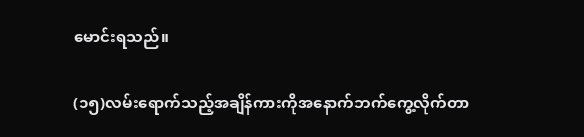မောင်းရသည်။

(၁၅)လမ်းရောက်သည့်အချိန်ကားကိုအနောက်ဘက်ကွေ့လိုက်တာ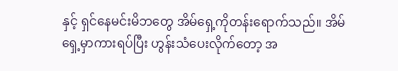နှင့် ရှင်နေမင်းမိဘတွေ အိမ်ရှေ့ကိုတန်းရောက်သည်။ အိမ်ရှေ့မှာကားရပ်ပြီး ဟွန်းသံပေးလိုက်တော့ အ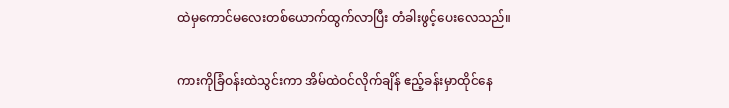ထဲမှကောင်မလေးတစ်ယောက်ထွက်လာပြီး တံခါးဖွင့်ပေး‌လေသည်။

ကားကိုခြံဝန်းထဲသွင်းကာ အိမ်ထဲဝင်လိုက်ချိန် ဧည့်ခန်းမှာထိုင်နေ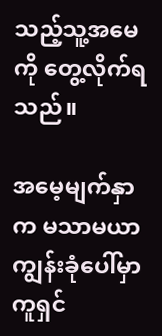သည့်သူ့အမေကို တွေ့လိုက်ရသည်။

အမေ့မျက်နှာက မသာမယာ ကျွန်းခုံပေါ်မှာကူရှင်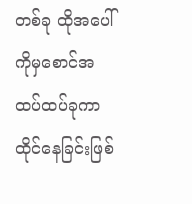တစ်ခု ထိုအပေါ်ကိုမှစောင်အထပ်ထပ်ခုကာထိုင်နေခြင်းဖြစ်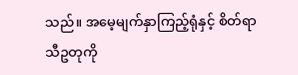သည်။ အမေ့မျက်နှာကြည့်ရုံနှင့် စိတ်ရာသီဥတုကို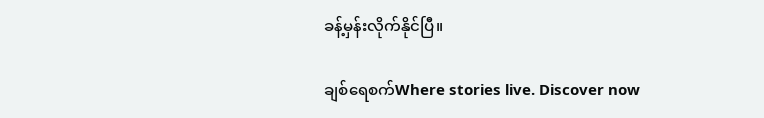ခန့်မှန်းလိုက်နိုင်ပြီ။

ချစ်ရေစက်Where stories live. Discover now